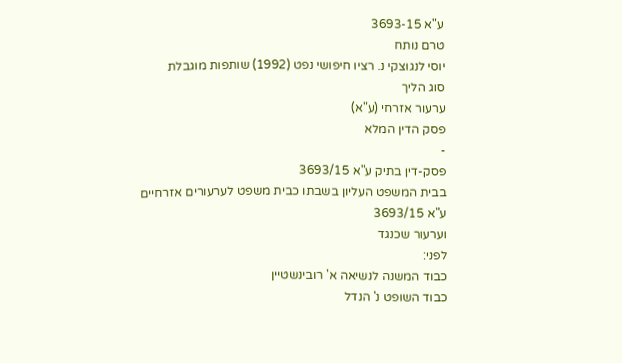ע"א 3693-15
טרם נותח
יוסי לנגוצקי נ. רציו חיפושי נפט (1992) שותפות מוגבלת
סוג הליך
ערעור אזרחי (ע"א)
פסק הדין המלא
-
פסק-דין בתיק ע"א 3693/15
בבית המשפט העליון בשבתו כבית משפט לערעורים אזרחיים
ע"א 3693/15
וערעור שכנגד
לפני:
כבוד המשנה לנשיאה א' רובינשטיין
כבוד השופט נ' הנדל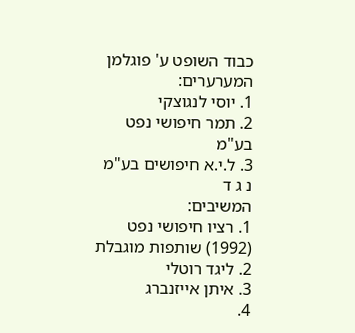כבוד השופט ע' פוגלמן
המערערים:
1. יוסי לנגוצקי
2. תמר חיפושי נפט בע"מ
3. ל.י.א חיפושים בע"מ
נ ג ד
המשיבים:
1. רציו חיפושי נפט (1992) שותפות מוגבלת
2. ליגד רוטלי
3. איתן אייזנברג
4.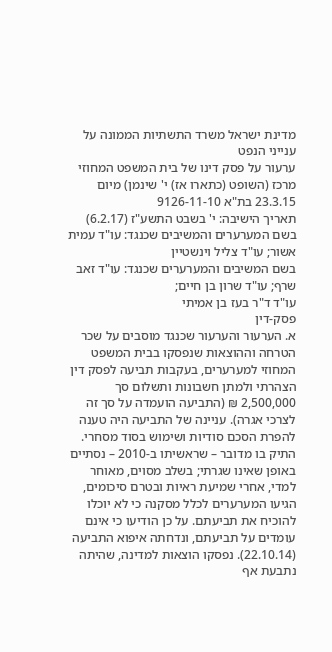מדינת ישראל משרד התשתיות הממונה על ענייני הנפט
ערעור על פסק דינו של בית המשפט המחוזי מרכז (השופט (כתארו אז) י' שינמן) מיום 23.3.15 בת"א 9126-11-10
תאריך הישיבה: י' בשבט התשע"ז (6.2.17)
בשם המערערים והמשיבים שכנגד: עו"ד עמית אשור; עו"ד צליל וינשטיין
בשם המשיבים והמערערים שכנגד: עו"ד זאב שרף; עו"ד שרון בן חיים;
עו"ד ד"ר בעז בן אמיתי
פסק-דין
א. הערעור והערעור שכנגד מוסבים על שכר הטרחה וההוצאות שנפסקו בבית המשפט המחוזי למערערים, בעקבות תביעה לפסק דין הצהרתי ולמתן חשבונות ותשלום סך 2,500,000 ₪ (התביעה הועמדה על סך זה לצרכי אגרה). עניינה של התביעה היה טענה להפרת הסכם סודיות ושימוש בסוד מסחרי. התיק בו מדובר – שראשיתו ב-2010 – נסתיים באופן שאינו שגרתי; בשלב מסוים, מאוחר למדי, אחרי שמיעת ראיות ובטרם סיכומים, הגיעו המערערים לכלל מסקנה כי לא יוכלו להוכיח את תביעתם. על כן הודיעו כי אינם עומדים על תביעתם, ונדחתה איפוא התביעה (22.10.14). נפסקו הוצאות למדינה, שהיתה נתבעת אף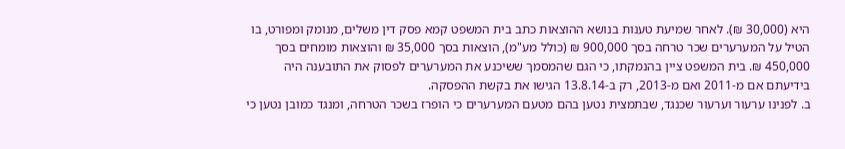היא (30,000 ₪). לאחר שמיעת טענות בנושא ההוצאות כתב בית המשפט קמא פסק דין משלים, מנומק ומפורט, בו הטיל על המערערים שכר טרחה בסך 900,000 ₪ (כולל מע"מ), הוצאות בסך 35,000 ₪ והוצאות מומחים בסך 450,000 ₪. בית המשפט ציין בהנמקתו, כי הגם שהמסמך ששיכנע את המערערים לפסוק את התובענה היה בידיעתם אם מ-2011 ואם מ-2013, רק ב-13.8.14 הגישו את בקשת ההפסקה.
ב. לפנינו ערעור וערעור שכנגד, שבתמצית נטען בהם מטעם המערערים כי הופרז בשכר הטרחה, ומנגד כמובן נטען כי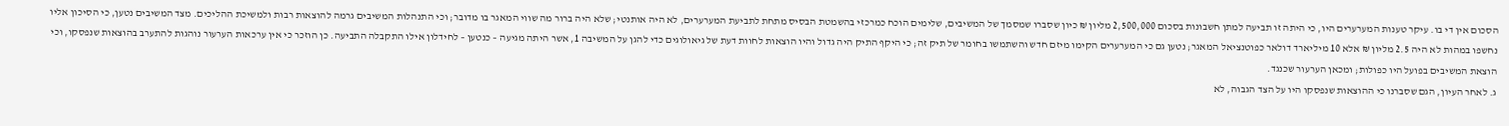הסכום אין די בו. עיקר טענות המערערים היו, כי היתה זו תביעה למתן חשבונות בסכום 2,500,000 מליון ₪ כיון שסברו שמסמך של המשיבים, שלימים הוכח כמרכזי בהשמטת הבסיס מתחת לתביעת המערערים, לא היה אותנטי; שלא היה ברור מה שווי המאגר בו מדובר; וכי התנהלות המשיבים גרמה להוצאות רבות ולמשיכת ההליכים. מצד המשיבים נטען, כי הסיכון אליו נחשפו במהות לא היה 2.5 מליון ₪ אלא 10 מיליארד דולאר כפוטנציאל המאגר; נטען גם כי המערערים הקימו מיזם חדש והשתמשו בחומר של תיק זה; כי היקף התיק היה גדול והיו הוצאות לחוות דעת של גיאולוגים כדי להגן על המשיבה 1, אשר היתה מגיעה – כנטען – לחידלון אילו התקבלה התביעה. כן הוזכר כי אין ערכאות הערעור נוהגות להתערב בהוצאות שנפסקו, וכי הוצאת המשיבים בפועל היו כפולות; ומכאן הערעור שכנגד.
ג. לאחר העיון, הגם שסברנו כי ההוצאות שנפסקו היו על הצד הגבוה, לא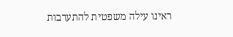ראינו עילה משפטית להתערבות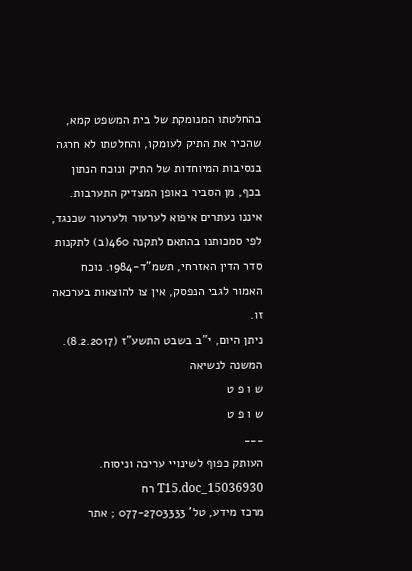בהחלטתו המנומקת של בית המשפט קמא, שהכיר את התיק לעומקו, והחלטתו לא חרגה בנסיבות המיוחדות של התיק ונוכח הנתון בכף, מן הסביר באופן המצדיק התערבות. איננו נעתרים איפוא לערעור ולערעור שכנגד, לפי סמכותנו בהתאם לתקנה 460(ב) לתקנות סדר הדין האזרחי, תשמ"ד-1984. נוכח האמור לגבי הנפסק, אין צו להוצאות בערכאה זו.
ניתן היום, י"ב בשבט התשע"ז (8.2.2017).
המשנה לנשיאה
ש ו פ ט
ש ו פ ט
___
העותק כפוף לשינויי עריכה וניסוח. 15036930_T15.doc רח
מרכז מידע, טל' 077-2703333 ; אתר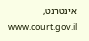אינטרנט, www.court.gov.il